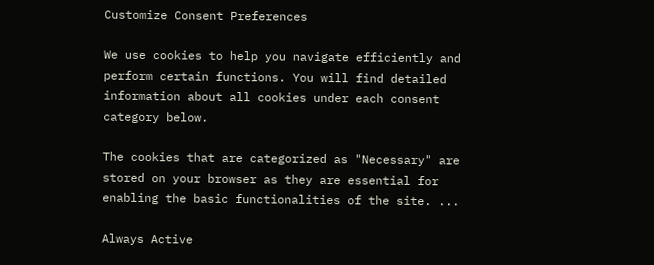Customize Consent Preferences

We use cookies to help you navigate efficiently and perform certain functions. You will find detailed information about all cookies under each consent category below.

The cookies that are categorized as "Necessary" are stored on your browser as they are essential for enabling the basic functionalities of the site. ...

Always Active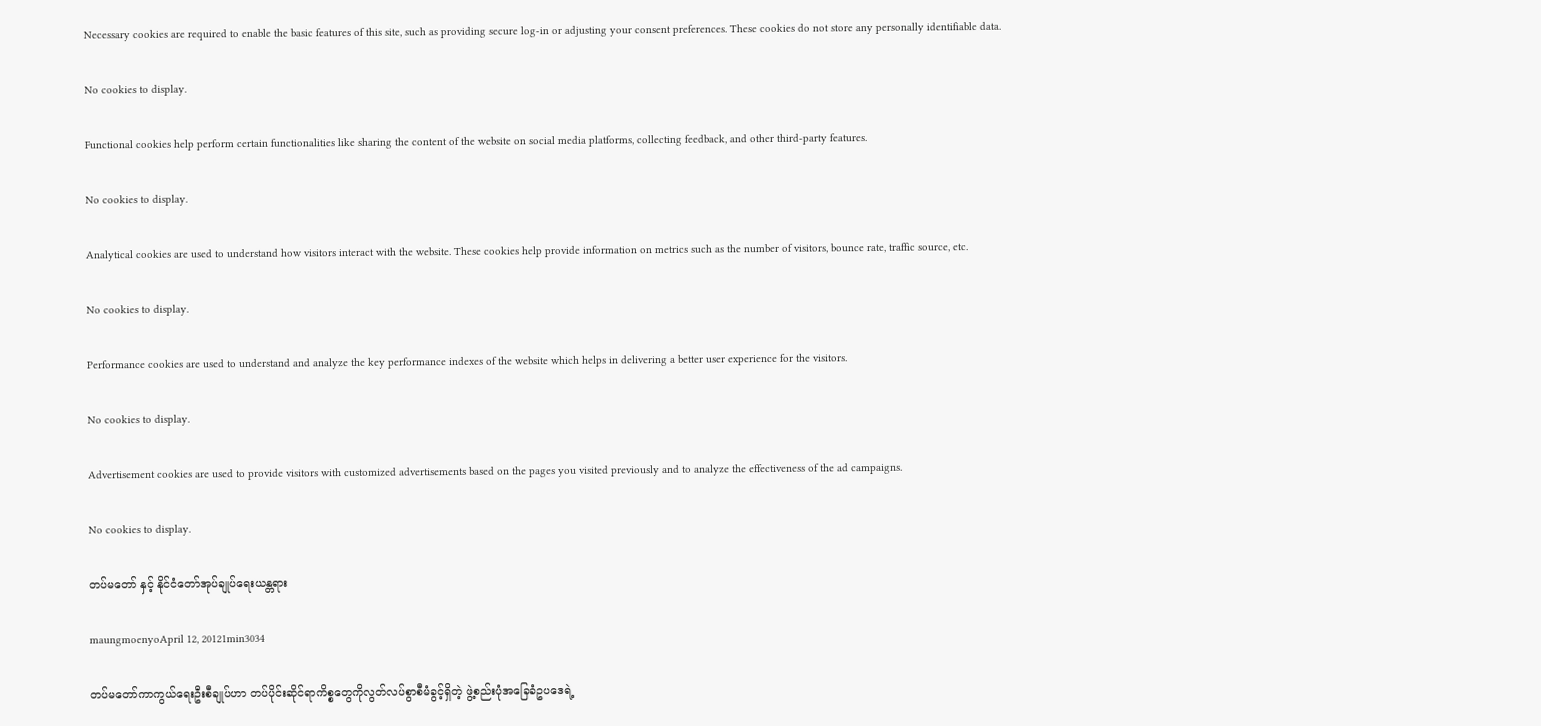Necessary cookies are required to enable the basic features of this site, such as providing secure log-in or adjusting your consent preferences. These cookies do not store any personally identifiable data.

No cookies to display.

Functional cookies help perform certain functionalities like sharing the content of the website on social media platforms, collecting feedback, and other third-party features.

No cookies to display.

Analytical cookies are used to understand how visitors interact with the website. These cookies help provide information on metrics such as the number of visitors, bounce rate, traffic source, etc.

No cookies to display.

Performance cookies are used to understand and analyze the key performance indexes of the website which helps in delivering a better user experience for the visitors.

No cookies to display.

Advertisement cookies are used to provide visitors with customized advertisements based on the pages you visited previously and to analyze the effectiveness of the ad campaigns.

No cookies to display.

တပ်မတော် နှင့် နိုင်ငံတော်အုပ်ချုပ်ရေးယန္တရား

maungmoenyoApril 12, 20121min3034

တပ်မတော်ကာကွယ်ရေးဦးစီချုပ်ဟာ တပ်ပိုင်းဆိုင်ရာကိစ္စတွေကိုလွတ်လပ်စွာစီမံခွင့်ရှိတဲ့ ဖွဲ့စည်းပုံအခြေခံဥပဒေရဲ့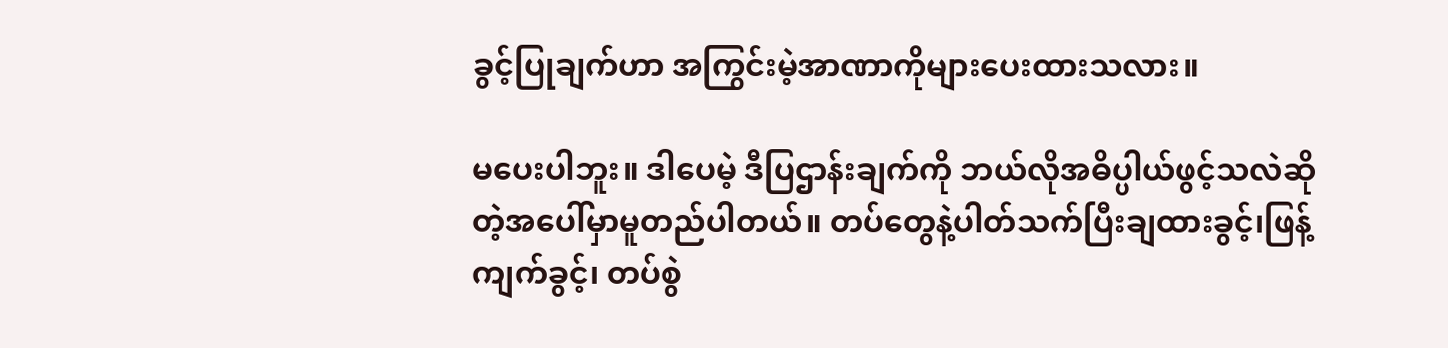ခွင့်ပြုချက်ဟာ အကြွင်းမဲ့အာဏာကိုများပေးထားသလား။

မပေးပါဘူး။ ဒါပေမဲ့ ဒီပြဌာန်းချက်ကို ဘယ်လိုအဓိပ္ပါယ်ဖွင့်သလဲဆိုတဲ့အပေါ်မှာမူတည်ပါတယ်။ တပ်တွေနဲ့ပါတ်သက်ပြီးချထားခွင့်၊ဖြန့်ကျက်ခွင့်၊ တပ်စွဲ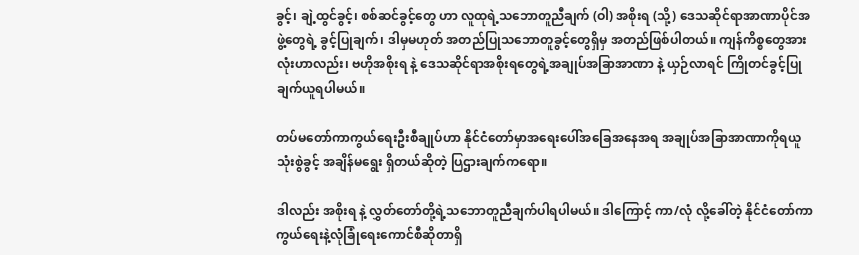ခွင့်၊ ချဲ့ထွင်ခွင့်၊ စစ်ဆင်ခွင့်တွေ ဟာ လူထုရဲ့သဘောတူညီချက် (ဝါ) အစိုးရ (သို့) ဒေသဆိုင်ရာအာဏာပိုင်အဖွဲ့တွေရဲ့ ခွင့်ပြုချက်၊ ဒါမှမဟုတ် အတည်ပြုသဘောတူခွင့်တွေရှိမှ အတည်ဖြစ်ပါတယ်။ ကျန်ကိစ္စတွေအားလုံးဟာလည်း၊ ဗဟိုအစိုးရ နဲ့ ဒေသဆိုင်ရာအစိုးရတွေရဲ့အချုပ်အခြာအာဏာ နဲ့ ယှဉ်လာရင် ကြိုတင်ခွင့်ပြုချက်ယူရပါမယ်။

တပ်မတော်ကာကွယ်ရေးဦးစီချုပ်ဟာ နိုင်ငံတော်မှာအရေးပေါ်အခြေအနေအရ အချုပ်အခြာအာဏာကိုရယူသုံးစွဲခွင့် အချိန်မရွေး ရှိတယ်ဆိုတဲ့ ပြဌားချက်ကရော။

ဒါလည်း အစိုးရ နဲ့ လွှတ်တော်တို့ရဲ့သဘောတူညီချက်ပါရပါမယ်။ ဒါကြောင့် ကာ/လုံ လို့ခေါ်တဲ့ နိုင်ငံတော်ကာကွယ်ရေးနဲ့လုံခြုံရေးကောင်စီဆိုတာရှိ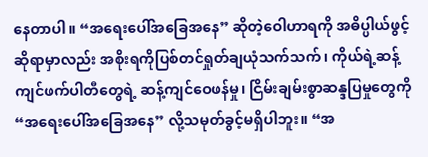နေတာပါ။ “အရေးပေါ်အခြေအနေ” ဆိုတဲ့ဝေါဟာရကို အဓိပ္ပါယ်ဖွင့်ဆိုရာမှာလည်း အစိုးရကိုပြစ်တင်ရှုတ်ချယုံသက်သက်၊ ကိုယ်ရဲ့ဆန့်ကျင်ဖက်ပါတီတွေရဲ့ ဆန့်ကျင်ဝေဖန်မှု၊ ငြိမ်းချမ်းစွာဆန္ဒပြမှုတွေကို “အရေးပေါ်အခြေအနေ” လို့သမုတ်ခွင့်မရှိပါဘူး။ “အ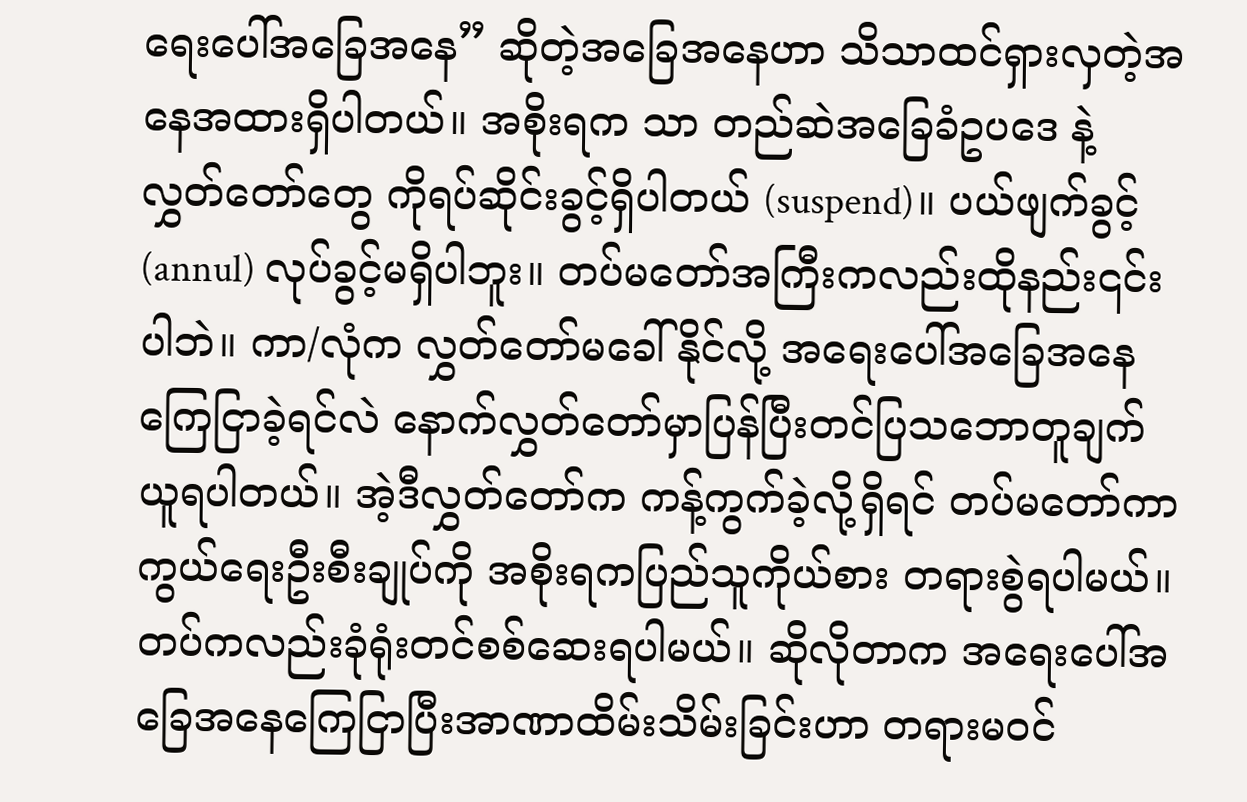ရေးပေါ်အခြေအနေ” ဆိုတဲ့အခြေအနေဟာ သိသာထင်ရှားလှတဲ့အနေအထားရှိပါတယ်။ အစိုးရက သာ တည်ဆဲအခြေခံဥပဒေ နဲ့ လွှတ်တော်တွေ ကိုရပ်ဆိုင်းခွင့်ရှိပါတယ် (suspend)။ ပယ်ဖျက်ခွင့် (annul) လုပ်ခွင့်မရှိပါဘူး။ တပ်မတော်အကြီးကလည်းထိုနည်း၎င်းပါဘဲ။ ကာ/လုံက လွှတ်တော်မခေါ်နိုင်လို့ အရေးပေါ်အခြေအနေကြေငြာခဲ့ရင်လဲ နောက်လွှတ်တော်မှာပြန်ပြီးတင်ပြသဘောတူချက်ယူရပါတယ်။ အဲ့ဒီလွှတ်တော်က ကန့်ကွက်ခဲ့လို့ရှိရင် တပ်မတော်ကာကွယ်ရေးဦးစီးချုပ်ကို အစိုးရကပြည်သူကိုယ်စား တရားစွဲရပါမယ်။ တပ်ကလည်းခုံရုံးတင်စစ်ဆေးရပါမယ်။ ဆိုလိုတာက အရေးပေါ်အခြေအနေကြေငြာပြီးအာဏာထိမ်းသိမ်းခြင်းဟာ တရားမဝင်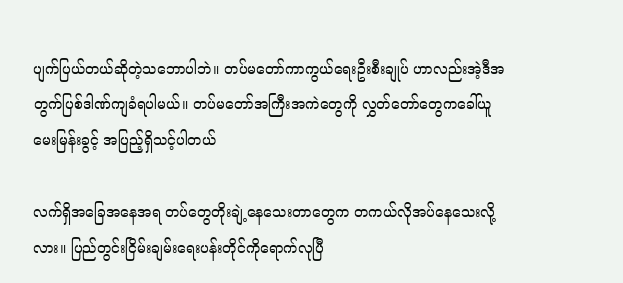ပျက်ပြယ်တယ်ဆိုတဲ့သဘောပါဘဲ။ တပ်မတော်ကာကွယ်ရေးဦးစီးချုပ် ဟာလည်းအဲ့ဒီအတွက်ပြစ်ဒါဏ်ကျခံရပါမယ်။ တပ်မတော်အကြီးအကဲတွေကို လွှတ်တော်တွေကခေါ်ယူမေးမြန်းခွင့် အပြည့်ရှိသင့်ပါတယ်

လက်ရှိအခြေအနေအရ တပ်တွေတိုးချဲ့နေသေးတာတွေက တကယ်လိုအပ်နေသေးလို့လား။ ပြည်တွင်းငြိမ်းချမ်းရေးပန်းတိုင်ကိုရောက်လုပြီ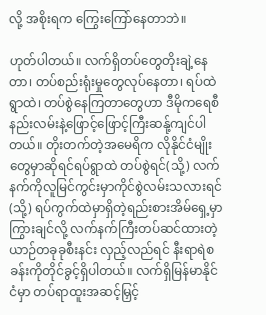လို့ အစိုးရက ကြွေးကြော်နေတာဘဲ။

ဟုတ်ပါတယ်။ လက်ရှိတပ်တွေတိုးချဲ့နေတာ၊ တပ်စည်းရုံးမှုတွေလုပ်နေတာ၊ ရပ်ထဲရွာထဲ၊ တပ်စွဲနေကြတာတွေဟာ ဒီမိုကရေစီနည်းလမ်းနဲ့ဖြောင့်ဖြောင့်ကြီးဆန်ု့ကျင်ပါတယ်။ တိုးတက်တဲ့အမေရိက လိုနိုင်ငံမျိုးတွေမှာဆိုရင်ရပ်ရွာထဲ တပ်စွဲရင်(သို့) လက်နက်ကိုလူမြင်ကွင်းမှာကိုင်စွဲလမ်းသလားရင် (သို့) ရပ်ကွက်ထဲမှာရှိတဲ့ရည်းစားအိမ်ရှေ့မှာ ကြွားချင်လို့ လက်နက်ကြီးတပ်ဆင်ထားတဲ့ယာဉ်တခုခုစီးနင်း လှည့်လည်ရင် နီးရာရဲစခန်းကိုတိုင်ခွင့်ရှိပါတယ်။ လက်ရှိမြန်မာနိုင်ငံမှာ တပ်ရာထူးအဆင့်မြှင့်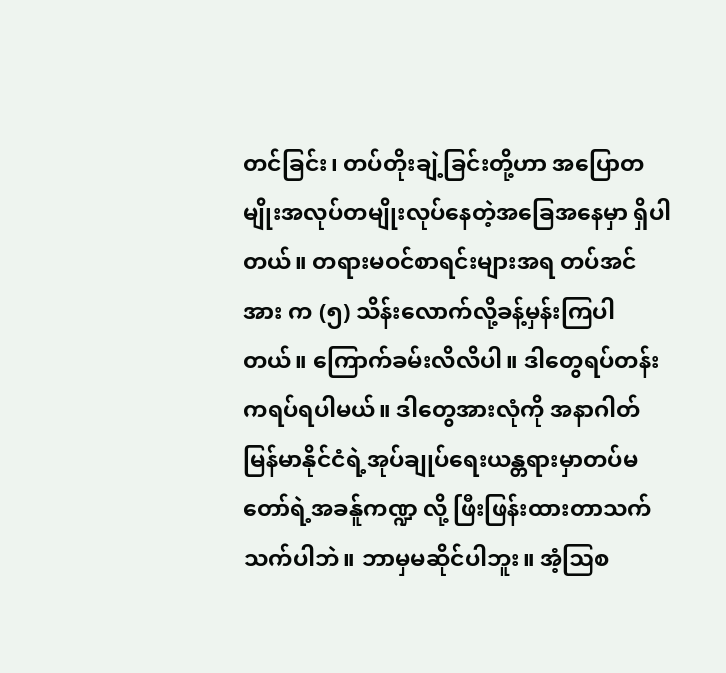တင်ခြင်း၊ တပ်တိုးချဲ့ခြင်းတို့ဟာ အပြောတမျိုးအလုပ်တမျိုးလုပ်နေတဲ့အခြေအနေမှာ ရှိပါတယ်။ တရားမဝင်စာရင်းများအရ တပ်အင်အား က (၅) သိန်းလောက်လို့ခန့်မှန်းကြပါတယ်။ ကြောက်ခမ်းလိလိပါ။ ဒါတွေရပ်တန်းကရပ်ရပါမယ်။ ဒါတွေအားလုံကို အနာဂါတ်မြန်မာနိုင်ငံရဲ့အုပ်ချုပ်ရေးယန္တရားမှာတပ်မတော်ရဲ့အခန်ူကဏ္ဍ လို့ ဖြီးဖြန်းထားတာသက်သက်ပါဘဲ။ ဘာမှမဆိုင်ပါဘူး။ အံ့ဩစ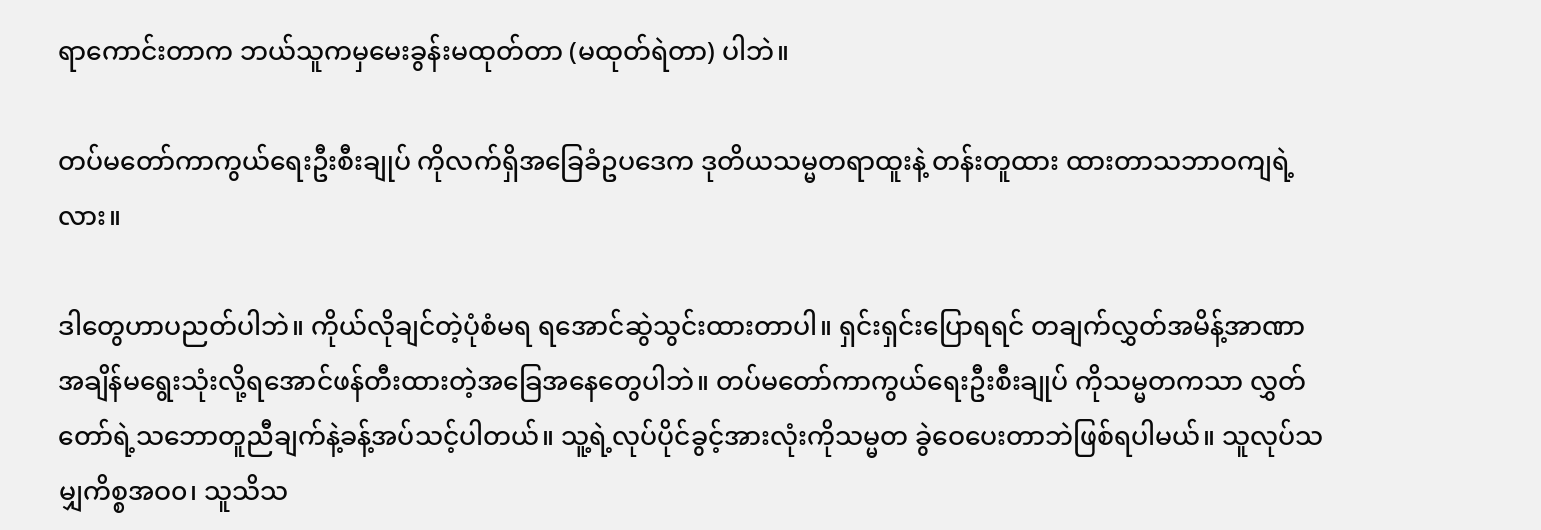ရာကောင်းတာက ဘယ်သူကမှမေးခွန်းမထုတ်တာ (မထုတ်ရဲတာ) ပါဘဲ။

တပ်မတော်ကာကွယ်ရေးဦးစီးချုပ် ကိုလက်ရှိအခြေခံဥပဒေက ဒုတိယသမ္မတရာထူးနဲ့ တန်းတူထား ထားတာသဘာဝကျရဲ့လား။

ဒါတွေဟာပညတ်ပါဘဲ။ ကိုယ်လိုချင်တဲ့ပုံစံမရ ရအောင်ဆွဲသွင်းထားတာပါ။ ရှင်းရှင်းပြောရရင် တချက်လွှတ်အမိန့်အာဏာ အချိန်မရွေးသုံးလို့ရအောင်ဖန်တီးထားတဲ့အခြေအနေတွေပါဘဲ။ တပ်မတော်ကာကွယ်ရေးဦးစီးချုပ် ကိုသမ္မတကသာ လွှတ်တော်ရဲ့သဘောတူညီချက်နဲ့ခန့်အပ်သင့်ပါတယ်။ သူ့ရဲ့လုပ်ပိုင်ခွင့်အားလုံးကိုသမ္မတ ခွဲဝေပေးတာဘဲဖြစ်ရပါမယ်။ သူလုပ်သမျှကိစ္စအဝ၀၊ သူသိသ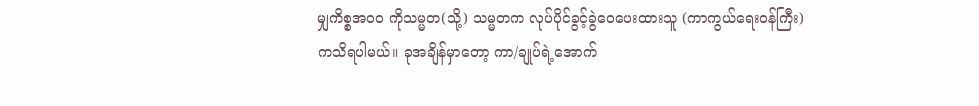မျှကိစ္စအဝဝ ကိုသမ္မတ(သို့) သမ္မတက လုပ်ပိုင်ခွင့်ခွဲဝေပေးထားသူ (ကာကွယ်ရေးဝန်ကြီး) ကသိရပါမယ်။ ခုအချိန်မှာတော့ ကာ/ချုပ်ရဲ့အောက်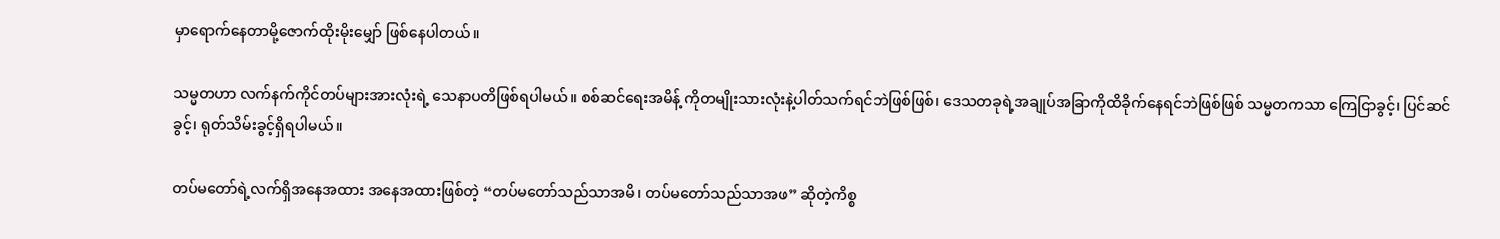မှာရောက်နေတာမို့ဇောက်ထိုးမိုးမျှော် ဖြစ်နေပါတယ်။

သမ္မတဟာ လက်နက်ကိုင်တပ်များအားလုံးရဲ့ သေနာပတိဖြစ်ရပါမယ်။ စစ်ဆင်ရေးအမိန့် ကိုတမျိုးသားလုံးနဲ့ပါတ်သက်ရင်ဘဲဖြစ်ဖြစ်၊ ဒေသတခုရဲ့အချုပ်အခြာကိုထိခိုက်နေရင်ဘဲဖြစ်ဖြစ် သမ္မတကသာ ကြေငြာခွင့်၊ ပြင်ဆင်ခွင့်၊ ရုတ်သိမ်းခွင့်ရှိရပါမယ်။

တပ်မတော်ရဲ့လက်ရှိအနေအထား အနေအထားဖြစ်တဲ့ “တပ်မတော်သည်သာအမိ၊ တပ်မတော်သည်သာအဖ” ဆိုတဲ့ကိစ္စ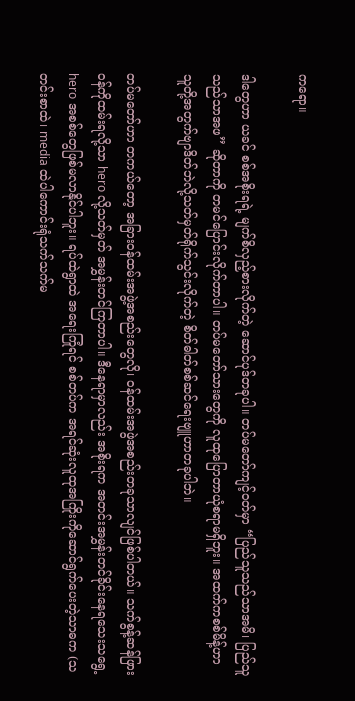ကရော။

ဒါတွေဟာ ယခင် စစ်အစိုးရရဲ့ မျက်စိလှည့်စားလိုက်တဲ့ ဆောင်ပုဒ်တခုပါ။ တပ်မတော်ကျင့်ဝတ်မှာ “ပြည်သူသည်သာအမိ၊ ပြည်သူသည်သာအဖ” ဆိုတာကို တမင်ပြောင်းလိုက်တာပါ။ တပ်မတော်သားတွေကို လူထုပြောတာယုံစရာမရှိဘူး။ အထက်ကစစ်မိန့်ဟာ သူတို့အတွက်ဗျာဒိတ်ဘဲလို့သတ်မှတ်ရိုက်သွင်းလိုက်တဲ့ စိတ်ဓါတ်စစ်ဆင်ရေးဗျူဟာတခုပါဘဲ။

တပ်မတော်ဟာ တကယ်တော့ အခြားဝန်ထမ်းအဖွဲ့အစည်းတွေလို၊ ဝန်ထမ်းအဖွဲအစည်းတခုသာလျင်ဖြစ်ပါတယ်။ သက်စွန့်ဆန်ဖြား ဝန်ကိုထမ်းရလို့သာ hero လို့သတ်မှတ် အမွှန်းတင်ကြတာပါ။ ဒီနေရာမှာလည်း အစိုးရက အတင်းအမွှန်းတင်ခိုင်းနေရသေးသရွေ့ hero အစစ်တွေဖြစ်မလာနိုင်ပါဘူး။ ရပ်ထဲရွာထဲ အရေးကြုံရင် စစ်တပ်က အရင်ဆုံးလူထုအကြိုးကိုဆောင်ရွက်ပေးတဲ့သာဓက (သတင်းစာထဲ၊ media ထဲပါကောင်းရုံသက်သက်မ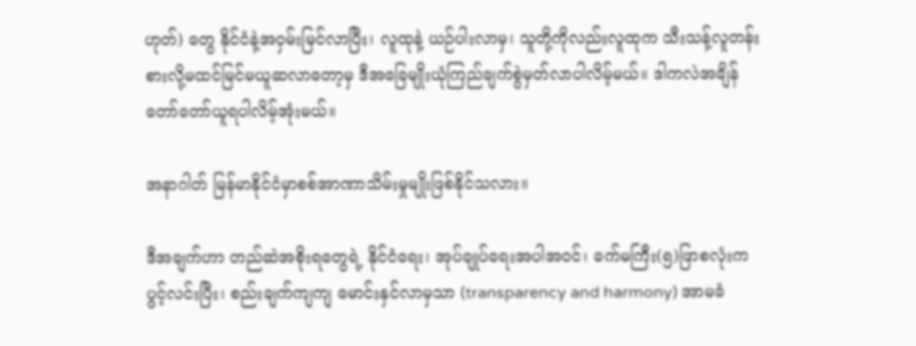ဟုတ်) တွေ နိုင်ငံနဲ့အဝှမ်းမြင်လာပြီး၊ လူထုနဲ့ ယဉ်ပါးလာမှ၊ သူတို့ကိုလည်းလူထုက သီးသန့်လူတန်းစားလို့မထင်မြင်မယူဆလာတော့မှ ဒီအခြေမျိုးယုံကြည်ချက်စွဲမှတ်လာပါလိမ့်မယ်။ ဒါကလဲအချိန်တော်တော်ယူရပါလိမ့်အုံးမယ်။

အနာဂါတ် မြန်မာနိုင်ငံမှာစစ်အာဏာသိမ်းမှုမျိုးဖြစ်နိုင်သလား။

ဒီအချက်ဟာ တည်ဆဲအစိုးရတွေရဲ့ နိုင်ငံရေး၊ အုပ်ချုပ်ရေးအပါအဝင်၊ ခက်မကြီး(၅)ဖြာစလုံးက ပွင့်လင်းပြီး၊ စည်းချက်ကျကျ မောင်းနှင်လာမှသာ (transparency and harmony) အာမခံ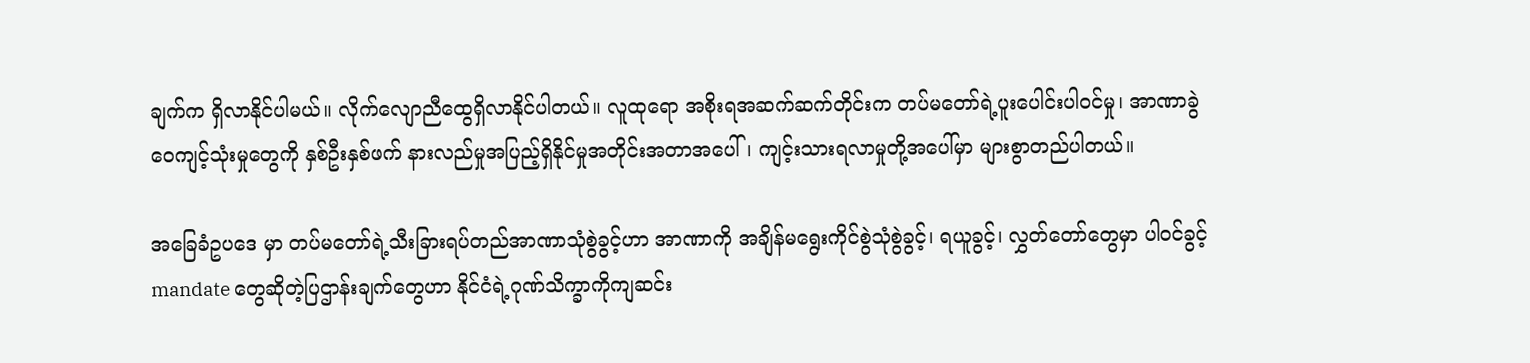ချက်က ရှိလာနိုင်ပါမယ်။ လိုက်လျောညီထွေရှိလာနိုင်ပါတယ်။ လူထုရော အစိုးရအဆက်ဆက်တိုင်းက တပ်မတော်ရဲ့ပူးပေါင်းပါဝင်မှု၊ အာဏာခွဲဝေကျင့်သုံးမှုတွေကို နှစ်ဦးနှစ်ဖက် နားလည်မှုအပြည့်ရှိနိုင်မှုအတိုင်းအတာအပေါ်၊ ကျင့်းသားရလာမှုတို့အပေါ်မှာ များစွာတည်ပါတယ်။

အခြေခံဥပဒေ မှာ တပ်မတော်ရဲ့သီးခြားရပ်တည်အာဏာသုံစွဲခွင့်ဟာ အာဏာကို အချိန်မရွေးကိုင်စွဲသုံစွဲခွင့်၊ ရယူခွင့်၊ လွှတ်တော်တွေမှာ ပါဝင်ခွင့် mandate တွေဆိုတဲ့ပြဌာန်းချက်တွေဟာ နိုင်ငံရဲ့ဂုဏ်သိက္ခာကိုကျဆင်း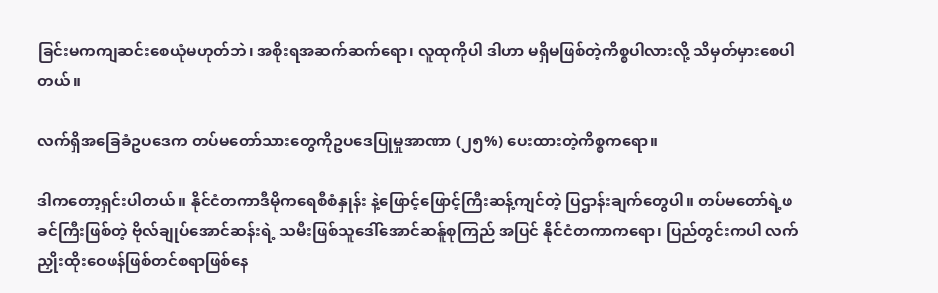ခြင်းမကကျဆင်းစေယုံမဟုတ်ဘဲ၊ အစိုးရအဆက်ဆက်ရော၊ လူထုကိုပါ ဒါဟာ မရှိမဖြစ်တဲ့ကိစ္စပါလားလို့ သိမှတ်မှားစေပါတယ်။

လက်ရှိအခြေခံဥပဒေက တပ်မတော်သားတွေကိုဥပဒေပြုမှုအာဏာ (၂၅%) ပေးထားတဲ့ကိစ္စကရော။

ဒါကတော့ရှင်းပါတယ်။ နိုင်ငံတကာဒီမိုကရေစီစံနှုန်း နဲ့ဖြောင့်ဖြောင့်ကြီးဆန့်ကျင်တဲ့ ပြဌာန်းချက်တွေပါ။ တပ်မတော်ရဲ့ဖခင်ကြီးဖြစ်တဲ့ ဗိုလ်ချုပ်အောင်ဆန်းရဲ့ သမီးဖြစ်သူဒေါ်အောင်ဆန်ူစုကြည် အပြင် နိုင်ငံတကာကရော၊ ပြည်တွင်းကပါ လက်ညှိုးထိုးဝေဖန်ဖြစ်တင်စရာဖြစ်နေ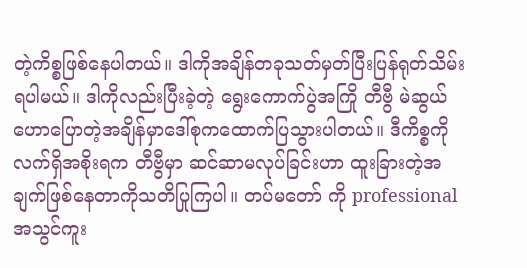တဲ့ကိစ္စဖြစ်နေပါတယ်။ ဒါကိုအချိန်တခုသတ်မှတ်ပြီးပြန်ရုတ်သိမ်းရပါမယ်။ ဒါကိုလည်းပြီးခဲ့တဲ့ ရွေးကောက်ပွဲအကြို တီဗွီ မဲဆွယ်ဟောပြောတဲ့အချိန်မှာဒေါ်စုကထောက်ပြသွားပါတယ်။ ဒီကိစ္စကို လက်ရှိအစိုးရက တီဗွီမှာ ဆင်ဆာမလုပ်ခြင်းဟာ ထူးခြားတဲ့အချက်ဖြစ်နေတာကိုသတိပြုကြပါ။ တပ်မတော် ကို professional အသွင်ကူး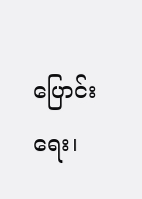ပြောင်းရေး၊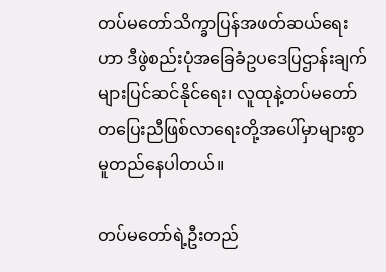တပ်မတော်သိက္ခာပြန်အဖတ်ဆယ်ရေးဟာ ဒီဖွဲစည်းပုံအခြေခံဥပဒေပြဌာန်းချက်များပြင်ဆင်နိုင်ရေး၊ လူထုနဲ့တပ်မတော် တပြေးညီဖြစ်လာရေးတို့အပေါ်မှာများစွာမူတည်နေပါတယ်။

တပ်မတော်ရဲ့ဦးတည်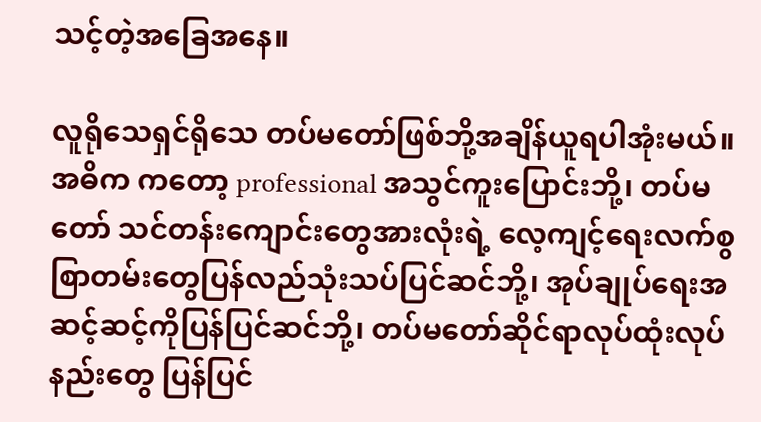သင့်တဲ့အခြေအနေ။

လူရိုသေရှင်ရိုသေ တပ်မတော်ဖြစ်ဘို့အချိန်ယူရပါအုံးမယ်။ အဓိက ကတော့ professional အသွင်ကူးပြောင်းဘို့၊ တပ်မတော် သင်တန်းကျောင်းတွေအားလုံးရဲ့ လေ့ကျင့်ရေးလက်စွစြာတမ်းတွေပြန်လည်သုံးသပ်ပြင်ဆင်ဘို့၊ အုပ်ချုပ်ရေးအဆင့်ဆင့်ကိုပြန်ပြင်ဆင်ဘို့၊ တပ်မတော်ဆိုင်ရာလုပ်ထုံးလုပ်နည်းတွေ ပြန်ပြင်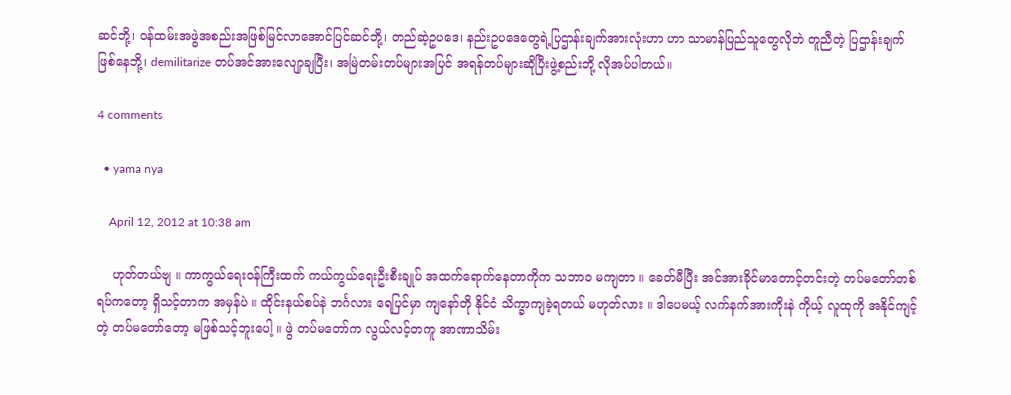ဆင်ဘို့၊ ဝန်ထမ်းအဖွဲအစည်းအဖြစ်မြင်လာအောင်ပြင်ဆင်ဘို့၊ တည်ဆဲ့ဥပဒေ၊ နည်းဥပဒေတွေရဲ့ပြဌာန်းချက်အားလုံးဟာ ဟာ သာမာန်ပြည်သူတွေလိုဘဲ တူညီတဲ့ ပြဌာန်းချက်ဖြစ်နေဘို့၊ demilitarize တပ်အင်အားလျောှချပြီး၊ အမြဲတမ်းတပ်များအပြင် အရန်တပ်များဆိုပြီးဖွဲ့စည်းဘို့ လိုအပ်ပါတယ်။

4 comments

  • yama nya

    April 12, 2012 at 10:38 am

    ဟုတ်တယ်ဗျ ။ ကာကွယ်ရေးဝန်ကြီးထက် ကယ်ကွယ်ရေးဦးစီးချုပ် အထက်ရောက်နေတာကိုက သဘာဝ မကျတာ ။ ခေတ်မီပြီး အင်အားခိုင်မာတောင့်တင်းတဲ့ တပ်မတော်တစ်ရပ်ကတော့ ရှိသင့်တာက အမှန်ပဲ ။ ထိုင်းနယ်စပ်နဲ ဘင်္ဂလား ရေပြင်မှာ ကျနော်တို နိုင်ငံ သိက္ခာကျခဲ့ရတယ် မဟုတ်လား ။ ဒါပေမယ့် လက်နက်အားကိုးနဲ ကိုယ့် လူထုကို အနိုင်ကျင့်တဲ့ တပ်မတော်တော့ မဖြစ်သင့်ဘူးပေါ့ ။ ဖွဲ တပ်မတော်က လွယ်လင့်တကူ အာဏာသိမ်း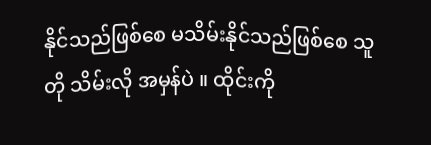နိုင်သည်ဖြစ်စေ မသိမ်းနိုင်သည်ဖြစ်စေ သူတို သိမ်းလို အမှန်ပဲ ။ ထိုင်းကို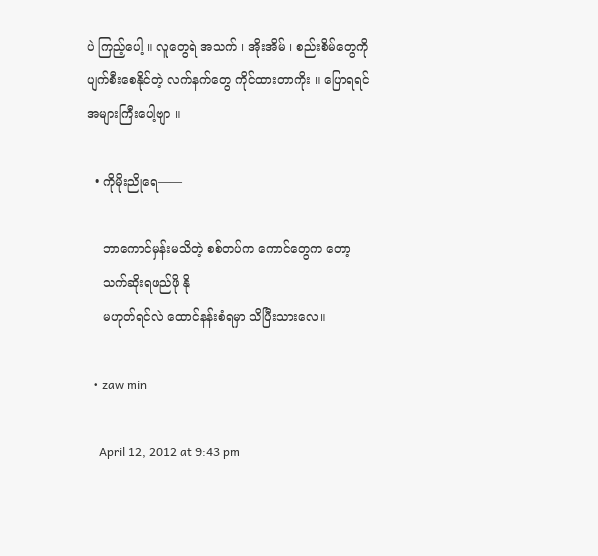ပဲ ကြည့်ပေါ့ ။ လူတွေရဲ အသက် ၊ အိုးအိမ် ၊ စည်းစိမ်တွေကို ပျက်စီးစေနိုင်တဲ့ လက်နက်တွေ ကိုင်ထားတာကိုး ။ ပြောရရင် အများကြီးပေါ့ဗျာ ။

  • ကိုမိုးညိုရေ——

    ဘာကောင်မှန်းမသိတဲ့ စစ်တပ်က ကောင်တွေက တော့
    သက်ဆိုးရဖည်ဖို နို
    မဟုတ်ရင်လဲ ထောင်နန်းစံရမှာ သိပြီးသားလေ။

  • zaw min

    April 12, 2012 at 9:43 pm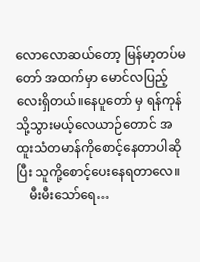လောလောဆယ်တော့ မြန်မာ့တပ်မတော် အထက်မှာ မောင်လပြည့်လေးရှိတယ်။နေပူတော် မှ ရန်ကုန်သို့သွားမယ့်လေယာဉ်တောင် အထူးသံတမာန်ကိုစောင့်နေတာပါဆိုပြီး သူကို့စောင့်ပေးနေရတာလေ။
    မီးမီးသော်ရေ…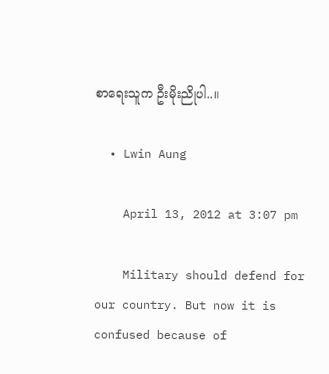စာရေးသူက ဦးမိုးညိုပါ..။

  • Lwin Aung

    April 13, 2012 at 3:07 pm

    Military should defend for our country. But now it is confused because of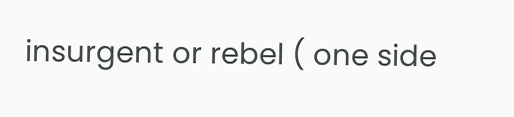insurgent or rebel ( one side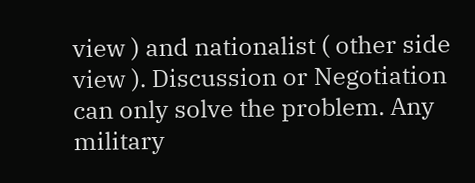view ) and nationalist ( other side view ). Discussion or Negotiation can only solve the problem. Any military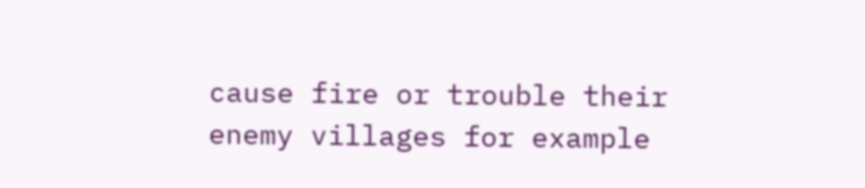cause fire or trouble their enemy villages for example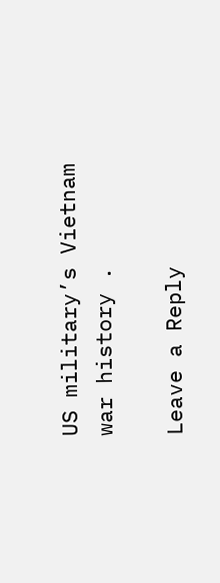US military’s Vietnam war history .

Leave a Reply